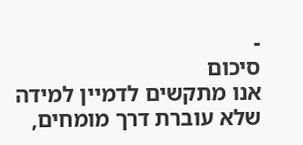-
סיכום
אנו מתקשים לדמיין למידה שלא עוברת דרך מומחים,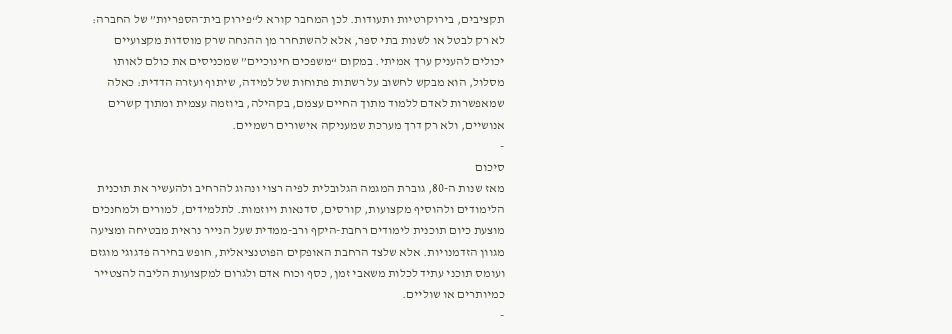תקציבים, בירוקרטיות ותעודות. לכן המחבר קורא ל“פירוק בית־הספריות” של החברה: לא רק לבטל או לשנות בתי ספר, אלא להשתחרר מן ההנחה שרק מוסדות מקצועיים יכולים להעניק ערך אמיתי. במקום “משפכים חינוכיים” שמכניסים את כולם לאותו מסלול, הוא מבקש לחשוב על רשתות פתוחות של למידה, שיתוף ועזרה הדדית: כאלה שמאפשרות לאדם ללמוד מתוך החיים עצמם, בקהילה, ביוזמה עצמית ומתוך קשרים אנושיים, ולא רק דרך מערכת שמעניקה אישורים רשמיים.
-
סיכום
מאז שנות ה-80, גוברת המגמה הגלובלית לפיה רצוי ונהוג להרחיב ולהעשיר את תוכנית הלימודים ולהוסיף מקצועות, קורסים, סדנאות ויוזמות. לתלמידים, למורים ולמחנכים מוצעת כיום תוכנית לימודים רחבת-היקף ורב-ממדית שעל הנייר נראית מבטיחה ומציעה מגוון הזדמנויות. אלא שלצד הרחבת האופקים הפוטנציאלית, חופש בחירה פדגוגי מוגזם ועומס תוכני עתיד לכלות משאבי זמן, כסף וכוח אדם ולגרום למקצועות הליבה להצטייר כמיותרים או שוליים.
-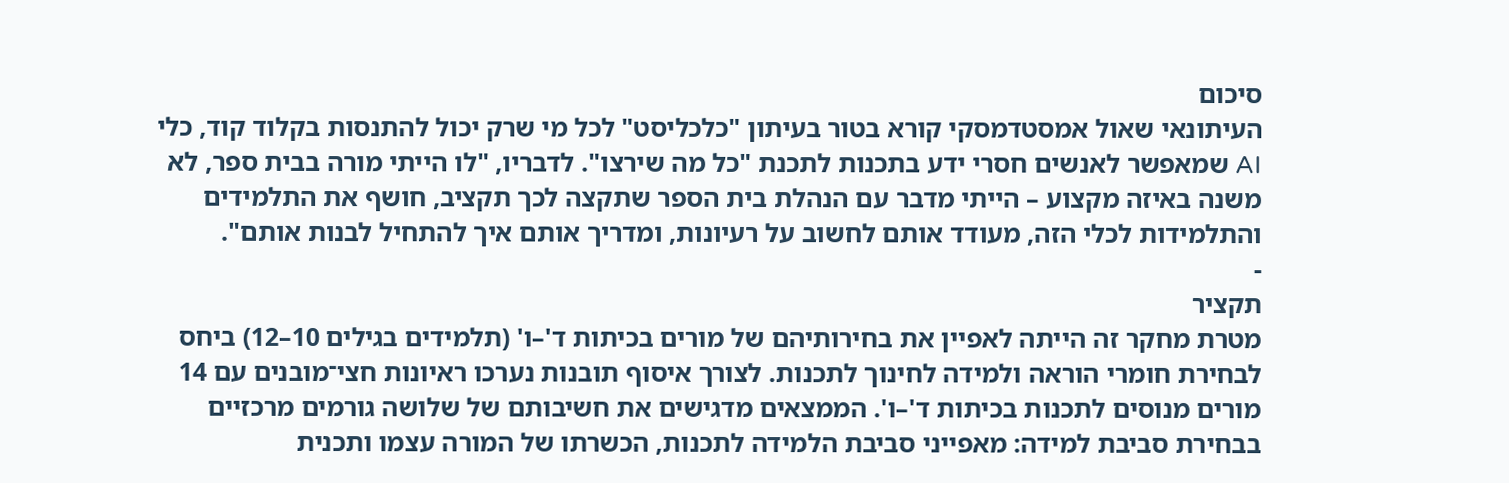סיכום
העיתונאי שאול אמסטדמסקי קורא בטור בעיתון "כלכליסט" לכל מי שרק יכול להתנסות בקלוד קוד, כלי AI שמאפשר לאנשים חסרי ידע בתכנות לתכנת "כל מה שירצו". לדבריו, "לו הייתי מורה בבית ספר, לא משנה באיזה מקצוע – הייתי מדבר עם הנהלת בית הספר שתקצה לכך תקציב, חושף את התלמידים והתלמידות לכלי הזה, מעודד אותם לחשוב על רעיונות, ומדריך אותם איך להתחיל לבנות אותם".
-
תקציר
מטרת מחקר זה הייתה לאפיין את בחירותיהם של מורים בכיתות ד'–ו' (תלמידים בגילים 10–12) ביחס לבחירת חומרי הוראה ולמידה לחינוך לתכנות. לצורך איסוף תובנות נערכו ראיונות חצי־מובנים עם 14 מורים מנוסים לתכנות בכיתות ד'–ו'. הממצאים מדגישים את חשיבותם של שלושה גורמים מרכזיים בבחירת סביבת למידה: מאפייני סביבת הלמידה לתכנות, הכשרתו של המורה עצמו ותכנית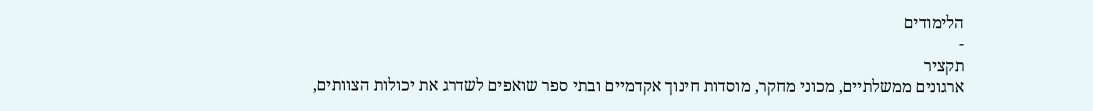הלימודים
-
תקציר
ארגונים ממשלתיים, מכוני מחקר, מוסדות חינוך אקדמיים ובתי ספר שואפים לשדרג את יכולות הצוותים,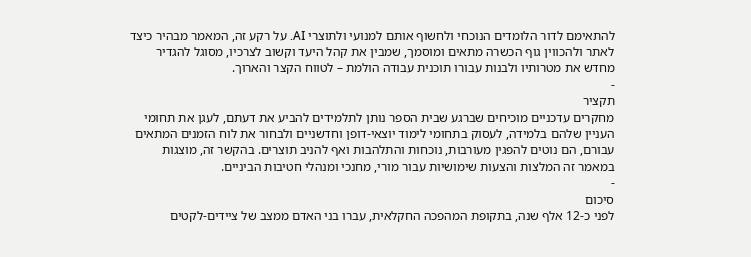להתאימם לדור הלומדים הנוכחי ולחשוף אותם למנועי ולתוצרי AI. על רקע זה, המאמר מבהיר כיצד לאתר ולהכווין גוף הכשרה מתאים ומוסמך, שמבין את קהל היעד וקשוב לצרכיו, מסוגל להגדיר מחדש את מטרותיו ולבנות עבורו תוכנית עבודה הולמת – לטווח הקצר והארוך.
-
תקציר
מחקרים עדכניים מוכיחים שברגע שבית הספר נותן לתלמידים להביע את דעתם, לעגן את תחומי העניין שלהם בלמידה, לעסוק בתחומי לימוד יוצאי-דופן וחדשניים ולבחור את לוח הזמנים המתאים עבורם, הם נוטים להפגין מעורבות, נוכחות והתלהבות ואף להניב תוצרים. בהקשר זה, מוצגות במאמר זה המלצות והצעות שימושיות עבור מורי, מחנכי ומנהלי חטיבות הביניים.
-
סיכום
לפני כ-12 אלף שנה, בתקופת המהפכה החקלאית, עברו בני האדם ממצב של ציידים-לקטים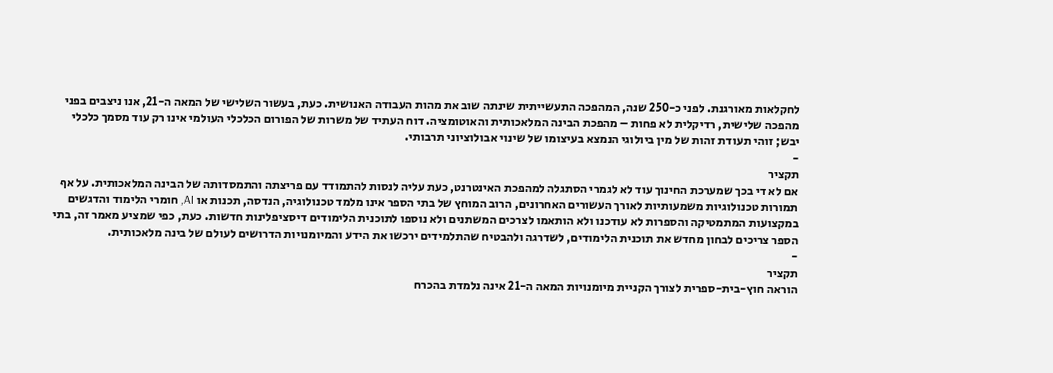לחקלאות מאורגנת. לפני כ-250 שנה, המהפכה התעשייתית שינתה שוב את מהות העבודה האנושית. כעת, בעשור השלישי של המאה ה-21, אנו ניצבים בפני מהפכה שלישית, רדיקלית לא פחות – מהפכת הבינה המלאכותית והאוטומציה. דוח העתיד של משרות של הפורום הכלכלי העולמי אינו רק עוד מסמך כלכלי יבש; זוהי תעודת זהות של מין ביולוגי הנמצא בעיצומו של שינוי אבולוציוני תרבותי.
-
תקציר
אם לא די בכך שמערכת החינוך עוד לא לגמרי הסתגלה למהפכת האינטרנט, כעת עליה לנסות להתמודד עם פריצתה והתמסדותה של הבינה המלאכותית. על אף תמורות טכנולוגיות משמעותיות לאורך העשורים האחרונים, הרוב המוחץ של בתי הספר אינו מלמד טכנולוגיה, הנדסה, תכנות או AI, חומרי הלימוד והדגשים במקצועות המתמטיקה והספרות לא עודכנו ולא הותאמו לצרכים המשתנים ולא נוספו לתוכנית הלימודים דיסציפלינות חדשות. כעת, כפי שמציע מאמר זה, בתי הספר צריכים לבחון מחדש את תוכנית הלימודים, לשדרגה ולהבטיח שהתלמידים ירכשו את הידע והמיומנויות הדרושים לעולם של בינה מלאכותית.
-
תקציר
הוראה חוץ-בית-ספרית לצורך הקניית מיומנויות המאה ה-21 אינה נלמדת בהכרח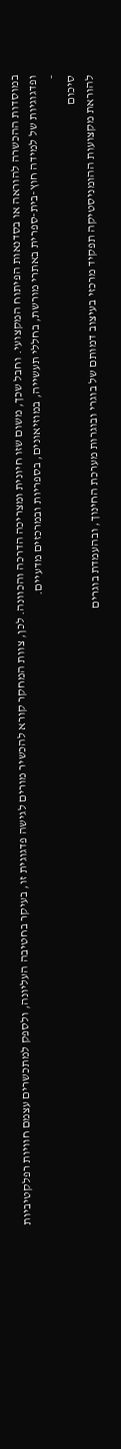במוסדות ההכשרה להוראה או בסדנאות הפיתוח המקצועי. וחבל שכך, משום שזו חיונית ומצריכה הדרכה והכוונה. לכן, צוות המחקר קורא להכשיר מורים לגישה פדגוגית זו, בעיקר בחטיבה העליונה, ולספק למתכשרים עצמם חוויות רפלקטיביות ופדגוגיות של למידה חוץ-בית-ספרית באתרי מורשת, בחללי תעשייה, במוזיאונים, בספריות ובמרכזים מדעיים.
-
סיכום
להוראת מקצועות ההומניסטיקה תפקיד מרכזי בעיצוב דמותם של בוגרי ובוגרות מערכת החינוך, ובהעמדת בוגרים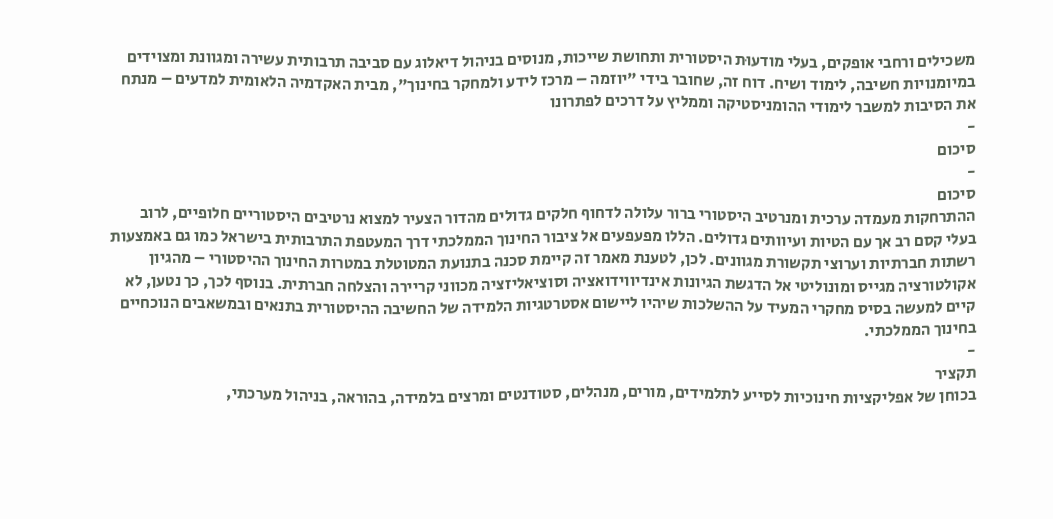משכילים ורחבי אופקים, בעלי מודעוּת היסטורית ותחושת שייכות, מנוסים בניהול דיאלוג עם סביבה תרבותית עשירה ומגוונת ומצוידים במיומנויות חשיבה, לימוד ושיח. דוח זה, שחובר בידי "יוזמה – מרכז לידע ולמחקר בחינוך", מבית האקדמיה הלאומית למדעים – מנתח את הסיבות למשבר לימודי ההומניסטיקה וממליץ על דרכים לפתרונו
-
סיכום
-
סיכום
ההתרחקות מעמדה ערכית ומנרטיב היסטורי ברור עלולה לדחוף חלקים גדולים מהדור הצעיר למצוא נרטיבים היסטוריים חלופיים, לרוב בעלי קסם רב אך עם הטיות ועיוותים גדולים. הללו מפעפעים אל ציבור החינוך הממלכתי דרך המעטפת התרבותית בישראל כמו גם באמצעות רשתות חברתיות וערוצי תקשורת מגוונים. לכן, לטענת מאמר זה קיימת סכנה בתנועת המטוטלת במטרות החינוך ההיסטורי – מהגיון אקולטורציה מגייס ומונוליטי אל הדגשת הגיונות אינדיווידואציה וסוציאליזציה מכווני קריירה והצלחה חברתית. בנוסף לכך, כך נטען, לא קיים למעשה בסיס מחקרי המעיד על ההשלכות שיהיו ליישום אסטרטגיות הלמידה של החשיבה ההיסטורית בתנאים ובמשאבים הנוכחיים בחינוך הממלכתי.
-
תקציר
בכוחן של אפליקציות חינוכיות לסייע לתלמידים, מורים, מנהלים, סטודנטים ומרצים בלמידה, בהוראה, בניהול מערכתי,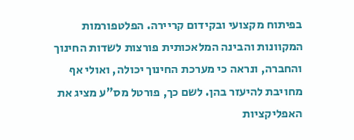בפיתוח מקצועי ובקידום קריירה. הפלטפורמות המקוונות והבינה המלאכותית פורצות לשדות החינוך והחברה, ונראה כי מערכת החינוך יכולה, ואולי אף מחויבת להיעזר בהן. לשם כך, פורטל מס"ע מציג את האפליקציות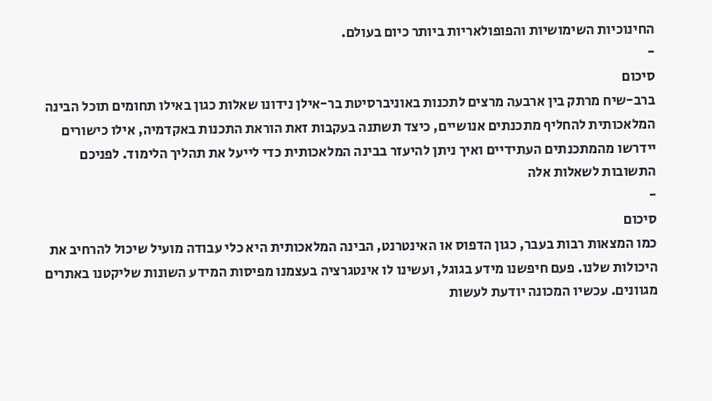החינוכיות השימושיות והפופולאריות ביותר כיום בעולם.
-
סיכום
ברב-שיח מרתק בין ארבעה מרצים לתכנות באוניברסיטת בר-אילן נידונו שאלות כגון באילו תחומים תוכל הבינה המלאכותית להחליף מתכנתים אנושיים, כיצד תשתנה בעקבות זאת הוראת התכנות באקדמיה, אילו כישורים יידרשו מהמתכנתים העתידיים ואיך ניתן להיעזר בבינה המלאכותית כדי לייעל את תהליך הלימוד. לפניכם התשובות לשאלות אלה
-
סיכום
כמו המצאות רבות בעבר, כגון הדפוס או האינטרנט, הבינה המלאכותית היא כלי עבודה מועיל שיכול להרחיב את היכולות שלנו. פעם חיפשנו מידע בגוגל, ועשינו לו אינטגרציה בעצמנו מפיסות המידע השונות שליקטנו באתרים מגוונים. עכשיו המכונה יודעת לעשות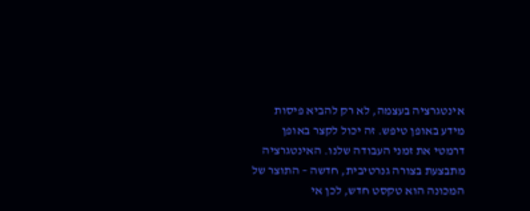אינטגרציה בעצמה, לא רק להביא פיסות מידע באופן טיפש. זה יכול לקצר באופן דרמטי את זמני העבודה שלנו. האינטגרציה מתבצעת בצורה גנרטיבית, חדשה – התוצר של המכונה הוא טקסט חדש, לכן אי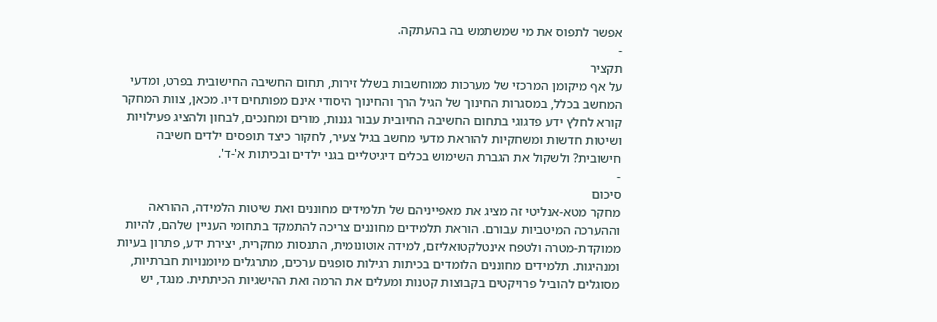אפשר לתפוס את מי שמשתמש בה בהעתקה.
-
תקציר
על אף מיקומן המרכזי של מערכות ממוחשבות בשלל זירות, תחום החשיבה החישובית בפרט, ומדעי המחשב בכלל, במסגרות החינוך של הגיל הרך והחינוך היסודי אינם מפותחים דיו. מכאן, צוות המחקר קורא לחלץ ידע פדגוגי בתחום החשיבה החיובית עבור גננות, מורים ומחנכים, לבחון ולהציג פעילויות ושיטות חדשות ומשחקיות להוראת מדעי מחשב בגיל צעיר, לחקור כיצד תופסים ילדים חשיבה חישובית? ולשקול את הגברת השימוש בכלים דיגיטליים בגני ילדים ובכיתות א'-ד'.
-
סיכום
מחקר מטא-אנליטי זה מציג את מאפייניהם של תלמידים מחוננים ואת שיטות הלמידה, ההוראה וההערכה המיטביות עבורם. הוראת תלמידים מחוננים צריכה להתמקד בתחומי העניין שלהם, להיות ממוקדת-מטרה ולטפח אינטלקטואליזם, למידה אוטונומית, התנסות מחקרית, יצירת ידע, פתרון בעיות ומנהיגות. תלמידים מחוננים הלומדים בכיתות רגילות סופגים ערכים, מתרגלים מיומנויות חברתיות, מסוגלים להוביל פרויקטים בקבוצות קטנות ומעלים את הרמה ואת ההישגיות הכיתתית. מנגד, יש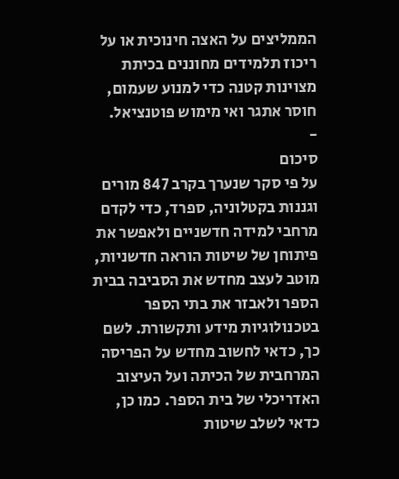הממליצים על האצה חינוכית או על ריכוז תלמידים מחוננים בכיתת מצוינות קטנה כדי למנוע שעמום, חוסר אתגר ואי מימוש פוטנציאל.
-
סיכום
על פי סקר שנערך בקרב 847 מורים וגננות בקטלוניה, ספרד, כדי לקדם מרחבי למידה חדשניים ולאפשר את פיתוחן של שיטות הוראה חדשניות, מוטב לעצב מחדש את הסביבה בבית הספר ולאבזר את בתי הספר בטכנולוגיות מידע ותקשורת. לשם כך, כדאי לחשוב מחדש על הפריסה המרחבית של הכיתה ועל העיצוב האדריכלי של בית הספר. כמו כן, כדאי לשלב שיטות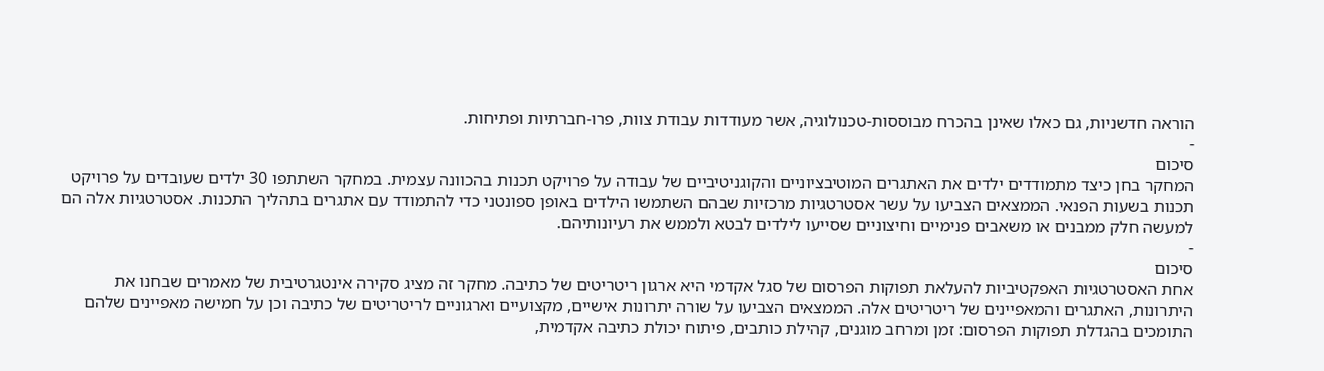הוראה חדשניות, גם כאלו שאינן בהכרח מבוססות-טכנולוגיה, אשר מעודדות עבודת צוות, פרו-חברתיות ופתיחות.
-
סיכום
המחקר בחן כיצד מתמודדים ילדים את האתגרים המוטיבציוניים והקוגניטיביים של עבודה על פרויקט תכנות בהכוונה עצמית. במחקר השתתפו 30 ילדים שעובדים על פרויקט תכנות בשעות הפנאי. הממצאים הצביעו על עשר אסטרטגיות מרכזיות שבהם השתמשו הילדים באופן ספונטני כדי להתמודד עם אתגרים בתהליך התכנות. אסטרטגיות אלה הם למעשה חלק ממבנים או משאבים פנימיים וחיצוניים שסייעו לילדים לבטא ולממש את רעיונותיהם.
-
סיכום
אחת האסטרטגיות האפקטיביות להעלאת תפוקות הפרסום של סגל אקדמי היא ארגון ריטריטים של כתיבה. מחקר זה מציג סקירה אינטגרטיבית של מאמרים שבחנו את היתרונות, האתגרים והמאפיינים של ריטריטים אלה. הממצאים הצביעו על שורה יתרונות אישיים, מקצועיים וארגוניים לריטריטים של כתיבה וכן על חמישה מאפיינים שלהם התומכים בהגדלת תפוקות הפרסום: זמן ומרחב מוגנים, קהילת כותבים, פיתוח יכולת כתיבה אקדמית,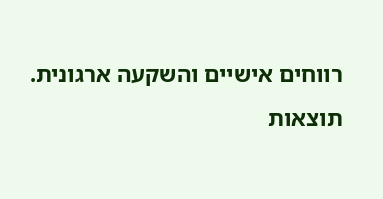רווחים אישיים והשקעה ארגונית.
תוצאות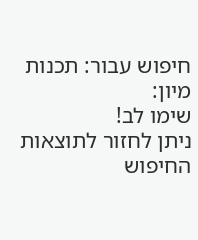חיפוש עבור: תכנות
מיון:
שימו לב!
ניתן לחזור לתוצאות החיפוש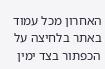האחרון מכל עמוד באתר בלחיצה על
הכפתור בצד ימין